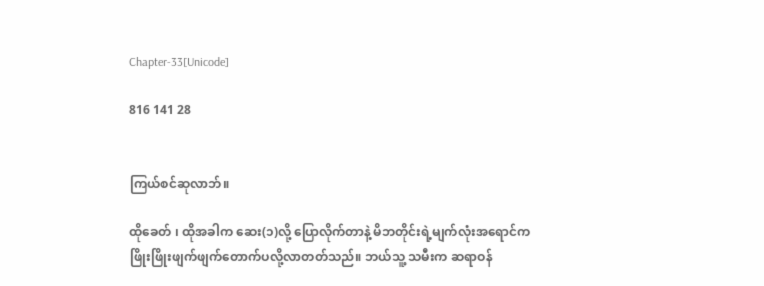Chapter-33[Unicode]

816 141 28


ကြယ်စင်ဆုလာဘ်။

ထိုခေတ် ၊ ထိုအခါက ဆေး(၁)လို့ ပြောလိုက်တာနဲ့ မိဘတိုင်းရဲ့မျက်လုံးအရောင်က
ဖြိုးဖြိုးဖျက်ဖျက်တောက်ပလို့လာတတ်သည်။ ဘယ်သူ့ သမီးက ဆရာဝန်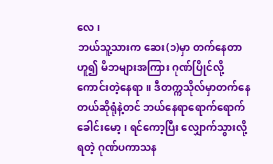လေ၊
ဘယ်သူ့သားက ဆေး(၁)မှာ တက်နေတာ
ဟူ၍ မိဘများအကြား ဂုဏ်ပြိုင်လို့ကောင်းတဲ့နေရာ။ ဒီတက္ကသိုလ်မှာတက်နေတယ်ဆိုရုံနဲ့တင် ဘယ်နေရာရောက်ရောက် ခေါင်းမော့ ၊ ရင်ကော့ပြီး လျှောက်သွားလို့ရတဲ့ ဂုဏ်ပကာသန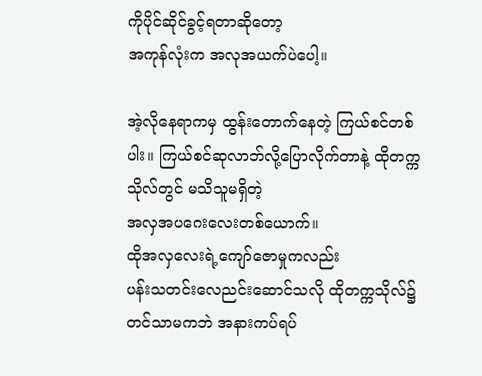ကိုပိုင်ဆိုင်ခွင့်ရတာဆိုတော့
အကုန်လုံးက အလုအယက်ပဲပေါ့။

အဲ့လိုနေရာကမှ ထွန်းတောက်နေတဲ့ ကြယ်စင်တစ်ပါး။ ကြယ်စင်ဆုလာဘ်လို့ပြောလိုက်တာနဲ့ ထိုတက္ကသိုလ်တွင် မသိသူမရှိတဲ့
အလှအပဂေးလေးတစ်ယောက်။
ထိုအလှလေးရဲ့ကျော်ဇောမှုကလည်း
ပန်းသတင်းလေညင်းဆောင်သလို ထိုတက္ကသိုလ်၌တင်သာမကဘဲ အနားကပ်ရပ်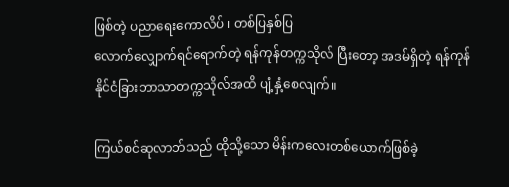ဖြစ်တဲ့ ပညာရေးကောလိပ် ၊ တစ်ပြနှစ်ပြ
လောက်လျှောက်ရင်ရောက်တဲ့ ရန်ကုန်တက္ကသိုလ် ပြီးတော့ အဒမ်ရှိတဲ့ ရန်ကုန်
နိုင်ငံခြားဘာသာတက္ကသိုလ်အထိ ပျံ့နှံ့စေလျက်။

ကြယ်စင်ဆုလာဘ်သည် ထိုသို့သော မိန်းကလေးတစ်ယောက်ဖြစ်ခဲ့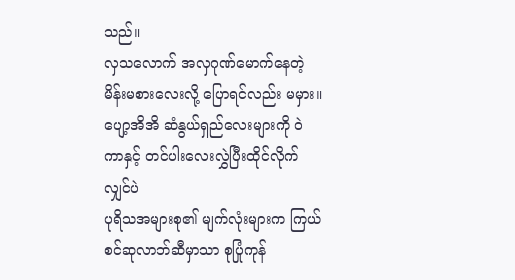သည်။
လှသလောက် အလှဂုဏ်မောက်နေတဲ့
မိန်းမစားလေးလို့ ပြောရင်လည်း မမှား။
ပျော့အိအိ ဆံနွယ်ရှည်လေးများကို ဝဲကာနှင့် တင်ပါးလေးလွှဲပြီးထိုင်လိုက်လျှင်ပဲ
ပုရိသအများစု၏ မျက်လုံးများက ကြယ်စင်ဆုလာဘ်ဆီမှာသာ စုပြုံကုန်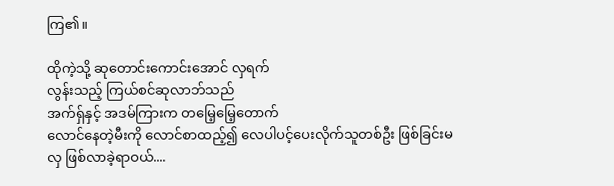ကြ၏။

ထိုကဲ့သို့ ဆုတောင်းကောင်းအောင် လှရက်
လွန်းသည့် ကြယ်စင်ဆုလာဘ်သည်
အက်ရှ်နှင့် အဒမ်ကြားက တမြေ့မြေ့တောက်
လောင်နေတဲ့မီးကို လောင်စာထည့်၍ လေပါပင့်ပေးလိုက်သူတစ်ဦး ဖြစ်ခြင်းမလှ ဖြစ်လာခဲ့ရာဝယ်....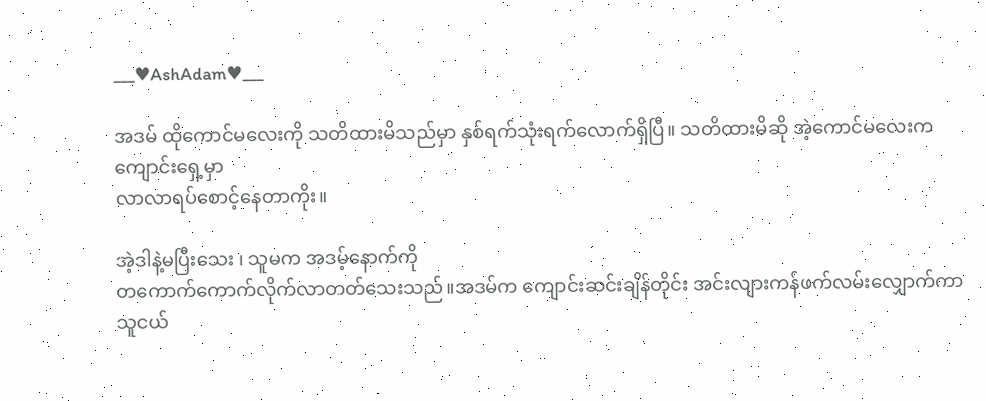___♥AshAdam♥___

အဒမ် ထိုကောင်မလေးကို သတိထားမိသည်မှာ နှစ်ရက်သုံးရက်လောက်ရှိပြီ။ သတိထားမိဆို အဲ့ကောင်မလေးက ကျောင်းရှေ့မှာ
လာလာရပ်စောင့်နေတာကိုး။

အဲ့ဒါနဲ့မပြီးသေး ၊ သူမက အဒမ့်နောက်ကို
တကောက်ကောက်လိုက်လာတတ်သေးသည်။အဒမ်က ကျောင်းဆင်းချိန်တိုင်း အင်းလျားကန်ဖက်လမ်းလျှောက်ကာ
သူငယ်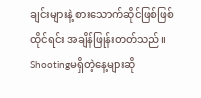ချင်းများနဲ့ စားသောက်ဆိုင်ဖြစ်ဖြစ်
ထိုင်ရင်း အချိန်ဖြုန်းတတ်သည်။
Shootingမရှိတဲ့နေ့များဆို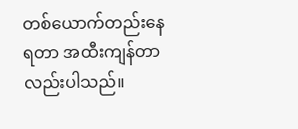တစ်ယောက်တည်းနေရတာ အထီးကျန်တာလည်းပါသည်။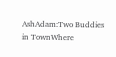AshAdam:Two Buddies in TownWhere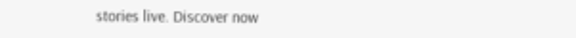stories live. Discover now